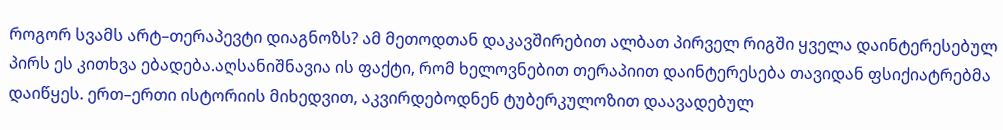როგორ სვამს არტ–თერაპევტი დიაგნოზს? ამ მეთოდთან დაკავშირებით ალბათ პირველ რიგში ყველა დაინტერესებულ პირს ეს კითხვა ებადება.აღსანიშნავია ის ფაქტი, რომ ხელოვნებით თერაპიით დაინტერესება თავიდან ფსიქიატრებმა დაიწყეს. ერთ–ერთი ისტორიის მიხედვით, აკვირდებოდნენ ტუბერკულოზით დაავადებულ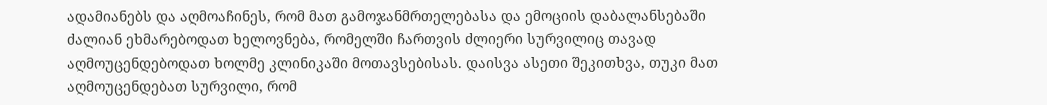ადამიანებს და აღმოაჩინეს, რომ მათ გამოჯანმრთელებასა და ემოციის დაბალანსებაში ძალიან ეხმარებოდათ ხელოვნება, რომელში ჩართვის ძლიერი სურვილიც თავად აღმოუცენდებოდათ ხოლმე კლინიკაში მოთავსებისას. დაისვა ასეთი შეკითხვა, თუკი მათ აღმოუცენდებათ სურვილი, რომ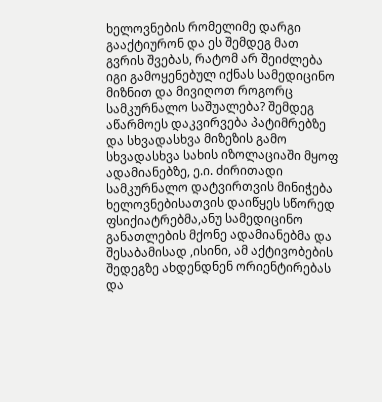ხელოვნების რომელიმე დარგი გააქტიურონ და ეს შემდეგ მათ გვრის შვებას, რატომ არ შეიძლება იგი გამოყენებულ იქნას სამედიცინო მიზნით და მივიღოთ როგორც სამკურნალო საშუალება? შემდეგ აწარმოეს დაკვირვება პატიმრებზე და სხვადასხვა მიზეზის გამო სხვადასხვა სახის იზოლაციაში მყოფ ადამიანებზე, ე.ი. ძირითადი სამკურნალო დატვირთვის მინიჭება ხელოვნებისათვის დაიწყეს სწორედ ფსიქიატრებმა,ანუ სამედიცინო განათლების მქონე ადამიანებმა და შესაბამისად ,ისინი, ამ აქტივობების შედეგზე ახდენდნენ ორიენტირებას და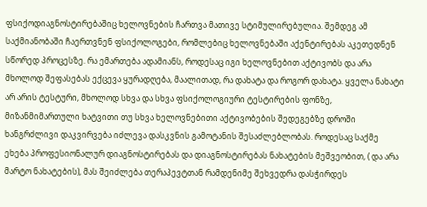ფსიქოდიაგნოსტირებაშიც ხელოვნების ჩართვა მათივე სტიმულირებულია. შემდეგ ამ საქმიანობაში ჩაერთვნენ ფსიქოლოგები, რომლებიც ხელოვნებაში აქენტირებას აკეთედნენ სწორედ პროცესზე. რა ემართება ადამიანს, როდესაც იგი ხელოვნებით აქტივობს და არა მხოლოდ შეფასებას ექცევა ყურადღება, მაალითად, რა დახატა და როგორ დახატა. ყველა ნახატი არ არის ტესტური, მხოლოდ სხვა და სხვა ფსიქოლოგიური ტესტირების ფონზე, მიზანმიმართული ხატვითი თუ სხვა ხელოვნებითი აქტივობების შედეგებზე დროში ხანგრძლივი დაკვირვება იძლევა დასკვნის გამოტანის შესაძლებლობას. როდესაც საქმე ეხება პროფესიონალურ დიაგნოსტირებას და დიაგნოსტირებას ნახატების მეშვეობით, ( და არა მარტო ნახატების), მას შეიძლება თერაპევტთან რამდენიმე შეხვედრა დასჭირდეს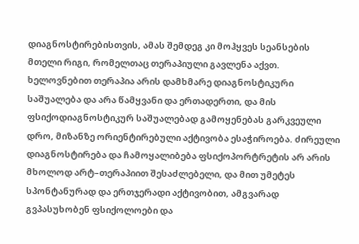დიაგნოსტირებისთვის, ამას შემდეგ კი მოჰყვეს სეანსების მთელი რიგი, რომელთაც თერაპიული გავლენა აქვთ. ხელოვნებით თერაპია არის დამხმარე დიაგნოსტიკური საშუალება და არა წამყვანი და ერთადერთი, და მის ფსიქოდიაგნოსტიკურ საშუალებად გამოყენებას გარკვეული დრო, მიზანზე ორიენტირებული აქტივობა ესაჭიროება. ძირეული დიაგნოსტირება და ჩამოყალიბება ფსიქოპორტრეტის არ არის მხოლოდ არტ–თერაპიით შესაძლებელი, და მით უმეტეს სპონტანურად და ერთჯერადი აქტივობით, ამგვარად გვპასუხობენ ფსიქოლოები და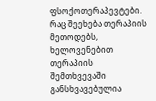ფსოქოთერაპევტები.
რაც შეეხება თერაპიის მეთოდებს, ხელოვენებით თერაპიის შემთხვევაში განსხვავებულია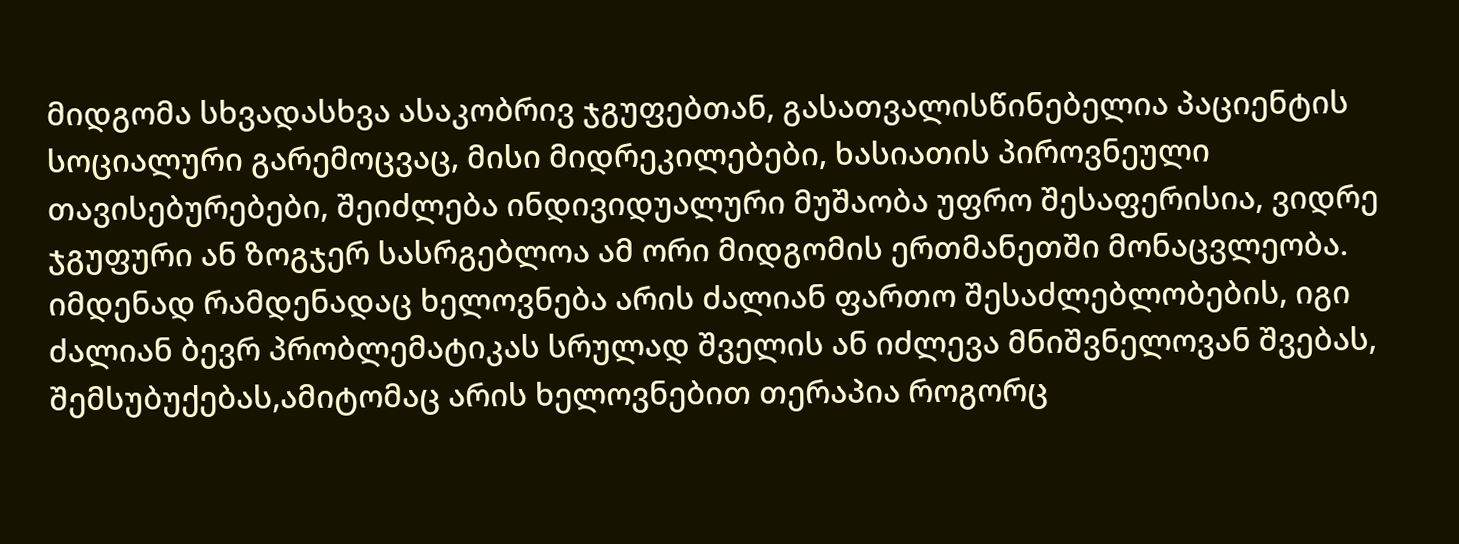მიდგომა სხვადასხვა ასაკობრივ ჯგუფებთან, გასათვალისწინებელია პაციენტის სოციალური გარემოცვაც, მისი მიდრეკილებები, ხასიათის პიროვნეული თავისებურებები, შეიძლება ინდივიდუალური მუშაობა უფრო შესაფერისია, ვიდრე ჯგუფური ან ზოგჯერ სასრგებლოა ამ ორი მიდგომის ერთმანეთში მონაცვლეობა. იმდენად რამდენადაც ხელოვნება არის ძალიან ფართო შესაძლებლობების, იგი ძალიან ბევრ პრობლემატიკას სრულად შველის ან იძლევა მნიშვნელოვან შვებას, შემსუბუქებას,ამიტომაც არის ხელოვნებით თერაპია როგორც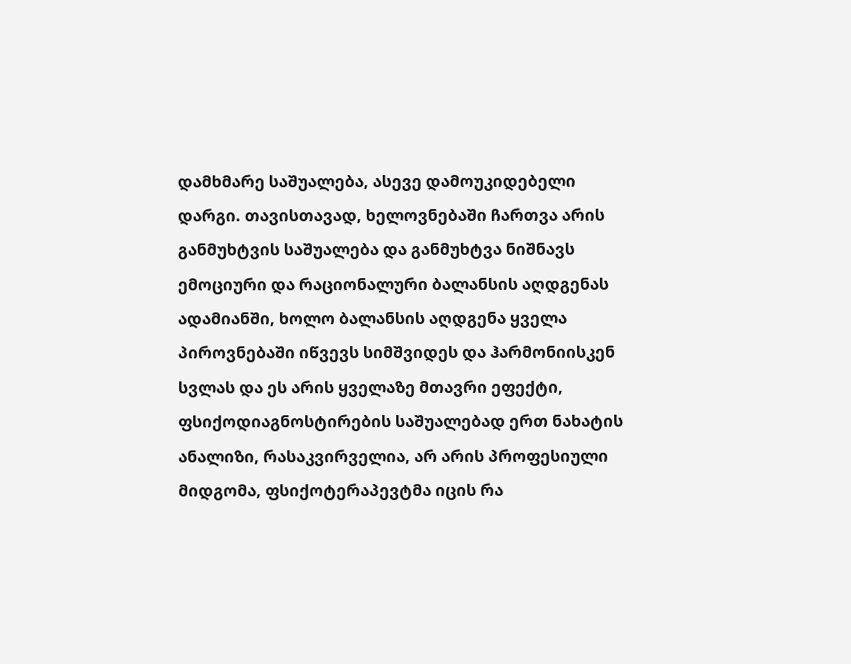დამხმარე საშუალება, ასევე დამოუკიდებელი დარგი. თავისთავად, ხელოვნებაში ჩართვა არის განმუხტვის საშუალება და განმუხტვა ნიშნავს ემოციური და რაციონალური ბალანსის აღდგენას ადამიანში, ხოლო ბალანსის აღდგენა ყველა პიროვნებაში იწვევს სიმშვიდეს და ჰარმონიისკენ სვლას და ეს არის ყველაზე მთავრი ეფექტი, ფსიქოდიაგნოსტირების საშუალებად ერთ ნახატის ანალიზი, რასაკვირველია, არ არის პროფესიული მიდგომა, ფსიქოტერაპევტმა იცის რა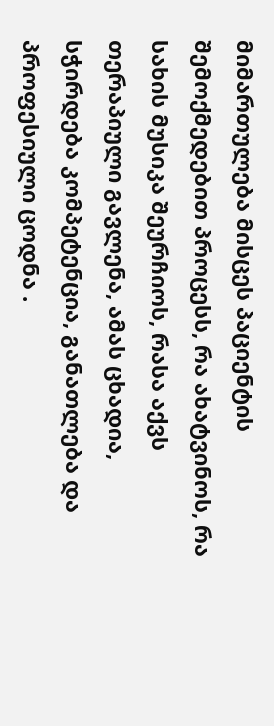მიმართულება მისცეს პაციენტის შემოქმედებით პროცესს, რა ახატვინოს, რა სახის მუსიკა შეურჩიოს, რასა აქვს თერაპიული გავლენა, ამას ცხადია, სჭირდება კომპეტენცია, განათლება და პროფესიული ცოდნა .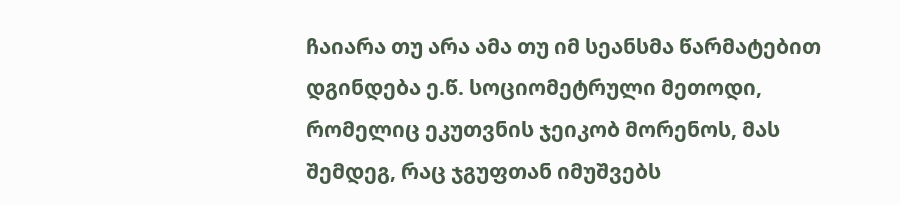ჩაიარა თუ არა ამა თუ იმ სეანსმა წარმატებით დგინდება ე.წ. სოციომეტრული მეთოდი, რომელიც ეკუთვნის ჯეიკობ მორენოს, მას შემდეგ, რაც ჯგუფთან იმუშვებს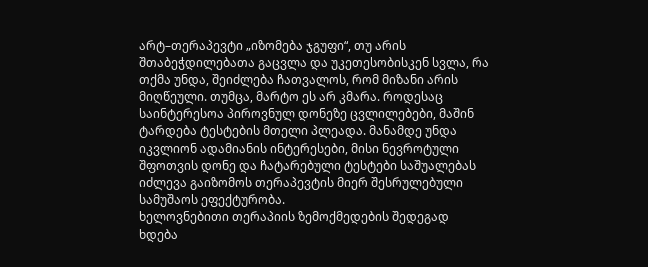არტ–თერაპევტი „იზომება ჯგუფი“, თუ არის შთაბეჭდილებათა გაცვლა და უკეთესობისკენ სვლა, რა თქმა უნდა, შეიძლება ჩათვალოს, რომ მიზანი არის მიღწეული. თუმცა, მარტო ეს არ კმარა. როდესაც საინტერესოა პიროვნულ დონეზე ცვლილებები, მაშინ ტარდება ტესტების მთელი პლეადა. მანამდე უნდა იკვლიონ ადამიანის ინტერესები, მისი ნევროტული შფოთვის დონე და ჩატარებული ტესტები საშუალებას იძლევა გაიზომოს თერაპევტის მიერ შესრულებული სამუშაოს ეფექტურობა.
ხელოვნებითი თერაპიის ზემოქმედების შედეგად ხდება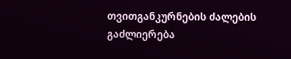თვითგანკურნების ძალების გაძლიერება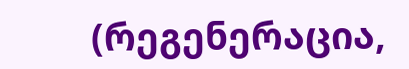(რეგენერაცია,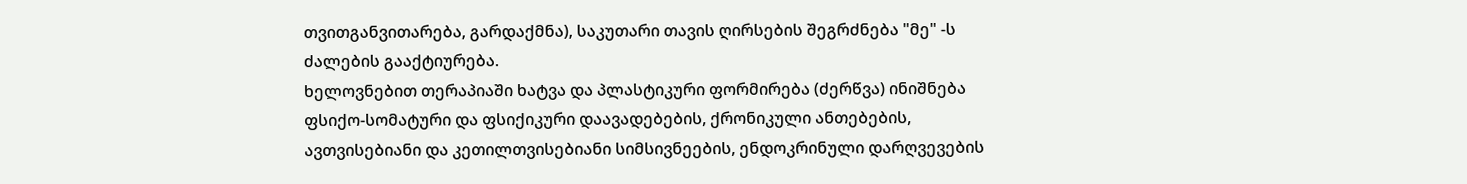თვითგანვითარება, გარდაქმნა), საკუთარი თავის ღირსების შეგრძნება "მე" -ს ძალების გააქტიურება.
ხელოვნებით თერაპიაში ხატვა და პლასტიკური ფორმირება (ძერწვა) ინიშნება ფსიქო-სომატური და ფსიქიკური დაავადებების, ქრონიკული ანთებების, ავთვისებიანი და კეთილთვისებიანი სიმსივნეების, ენდოკრინული დარღვევების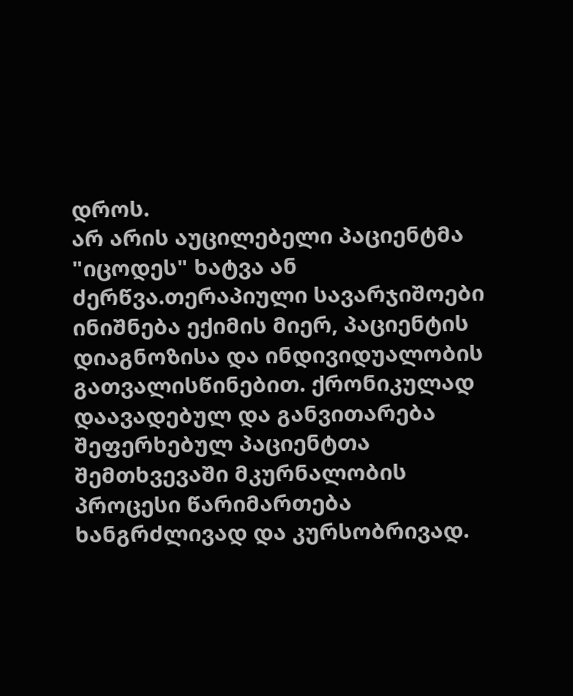დროს.
არ არის აუცილებელი პაციენტმა "იცოდეს" ხატვა ან ძერწვა.თერაპიული სავარჯიშოები ინიშნება ექიმის მიერ, პაციენტის დიაგნოზისა და ინდივიდუალობის გათვალისწინებით. ქრონიკულად დაავადებულ და განვითარება შეფერხებულ პაციენტთა შემთხვევაში მკურნალობის პროცესი წარიმართება ხანგრძლივად და კურსობრივად.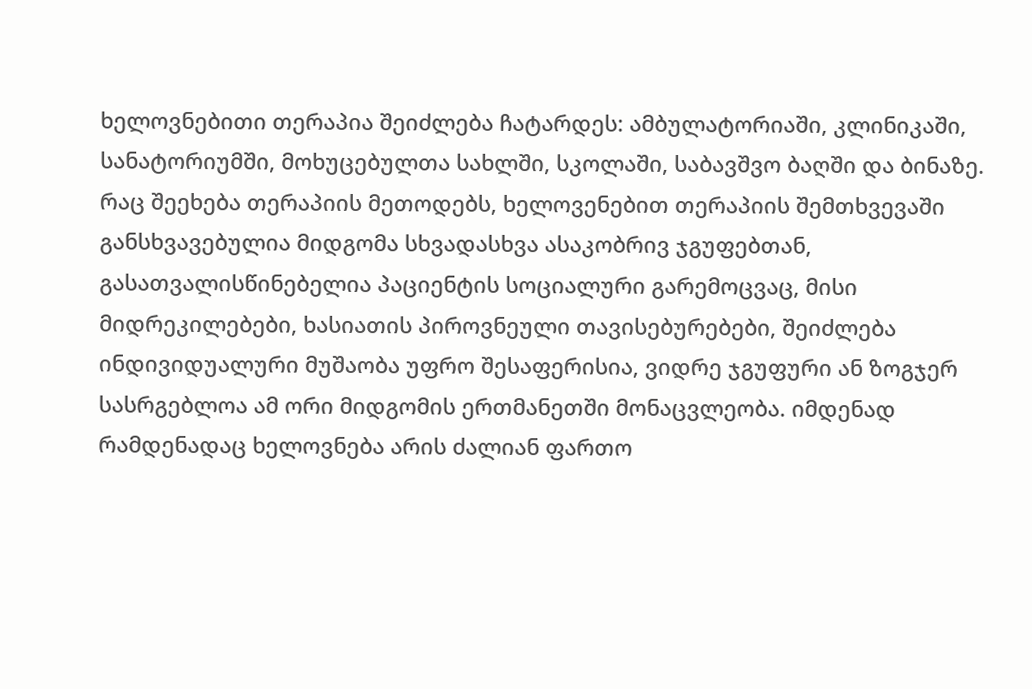ხელოვნებითი თერაპია შეიძლება ჩატარდეს: ამბულატორიაში, კლინიკაში, სანატორიუმში, მოხუცებულთა სახლში, სკოლაში, საბავშვო ბაღში და ბინაზე.
რაც შეეხება თერაპიის მეთოდებს, ხელოვენებით თერაპიის შემთხვევაში განსხვავებულია მიდგომა სხვადასხვა ასაკობრივ ჯგუფებთან, გასათვალისწინებელია პაციენტის სოციალური გარემოცვაც, მისი მიდრეკილებები, ხასიათის პიროვნეული თავისებურებები, შეიძლება ინდივიდუალური მუშაობა უფრო შესაფერისია, ვიდრე ჯგუფური ან ზოგჯერ სასრგებლოა ამ ორი მიდგომის ერთმანეთში მონაცვლეობა. იმდენად რამდენადაც ხელოვნება არის ძალიან ფართო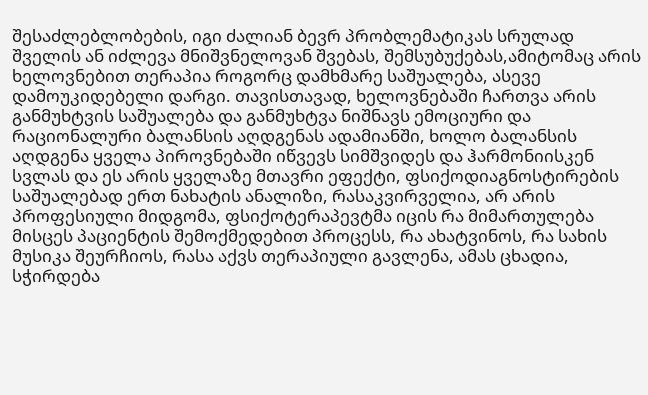შესაძლებლობების, იგი ძალიან ბევრ პრობლემატიკას სრულად შველის ან იძლევა მნიშვნელოვან შვებას, შემსუბუქებას,ამიტომაც არის ხელოვნებით თერაპია როგორც დამხმარე საშუალება, ასევე დამოუკიდებელი დარგი. თავისთავად, ხელოვნებაში ჩართვა არის განმუხტვის საშუალება და განმუხტვა ნიშნავს ემოციური და რაციონალური ბალანსის აღდგენას ადამიანში, ხოლო ბალანსის აღდგენა ყველა პიროვნებაში იწვევს სიმშვიდეს და ჰარმონიისკენ სვლას და ეს არის ყველაზე მთავრი ეფექტი, ფსიქოდიაგნოსტირების საშუალებად ერთ ნახატის ანალიზი, რასაკვირველია, არ არის პროფესიული მიდგომა, ფსიქოტერაპევტმა იცის რა მიმართულება მისცეს პაციენტის შემოქმედებით პროცესს, რა ახატვინოს, რა სახის მუსიკა შეურჩიოს, რასა აქვს თერაპიული გავლენა, ამას ცხადია, სჭირდება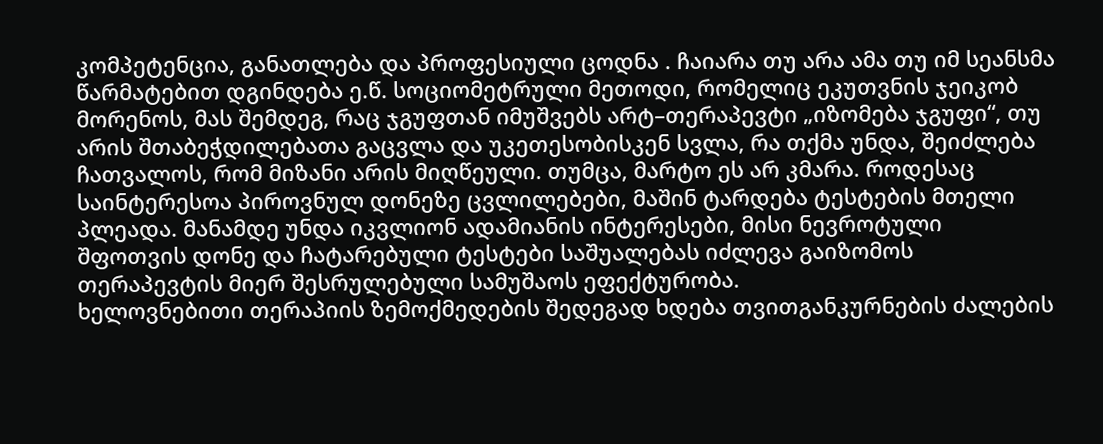კომპეტენცია, განათლება და პროფესიული ცოდნა . ჩაიარა თუ არა ამა თუ იმ სეანსმა წარმატებით დგინდება ე.წ. სოციომეტრული მეთოდი, რომელიც ეკუთვნის ჯეიკობ მორენოს, მას შემდეგ, რაც ჯგუფთან იმუშვებს არტ–თერაპევტი „იზომება ჯგუფი“, თუ არის შთაბეჭდილებათა გაცვლა და უკეთესობისკენ სვლა, რა თქმა უნდა, შეიძლება ჩათვალოს, რომ მიზანი არის მიღწეული. თუმცა, მარტო ეს არ კმარა. როდესაც საინტერესოა პიროვნულ დონეზე ცვლილებები, მაშინ ტარდება ტესტების მთელი პლეადა. მანამდე უნდა იკვლიონ ადამიანის ინტერესები, მისი ნევროტული შფოთვის დონე და ჩატარებული ტესტები საშუალებას იძლევა გაიზომოს თერაპევტის მიერ შესრულებული სამუშაოს ეფექტურობა.
ხელოვნებითი თერაპიის ზემოქმედების შედეგად ხდება თვითგანკურნების ძალების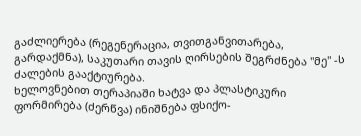გაძლიერება (რეგენერაცია, თვითგანვითარება, გარდაქმნა), საკუთარი თავის ღირსების შეგრძნება "მე" -ს ძალების გააქტიურება.
ხელოვნებით თერაპიაში ხატვა და პლასტიკური ფორმირება (ძერწვა) ინიშნება ფსიქო-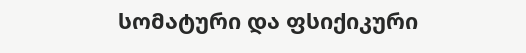სომატური და ფსიქიკური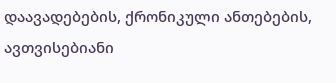დაავადებების, ქრონიკული ანთებების, ავთვისებიანი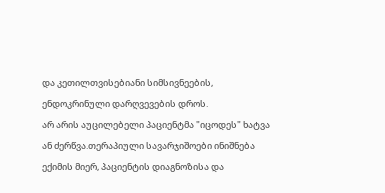და კეთილთვისებიანი სიმსივნეების, ენდოკრინული დარღვევების დროს.
არ არის აუცილებელი პაციენტმა "იცოდეს" ხატვა ან ძერწვა.თერაპიული სავარჯიშოები ინიშნება ექიმის მიერ, პაციენტის დიაგნოზისა და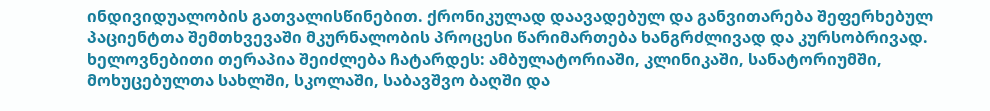ინდივიდუალობის გათვალისწინებით. ქრონიკულად დაავადებულ და განვითარება შეფერხებულ პაციენტთა შემთხვევაში მკურნალობის პროცესი წარიმართება ხანგრძლივად და კურსობრივად.
ხელოვნებითი თერაპია შეიძლება ჩატარდეს: ამბულატორიაში, კლინიკაში, სანატორიუმში, მოხუცებულთა სახლში, სკოლაში, საბავშვო ბაღში და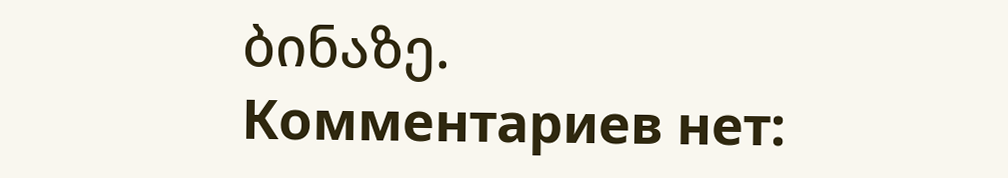ბინაზე.
Комментариев нет: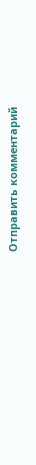Отправить комментарий